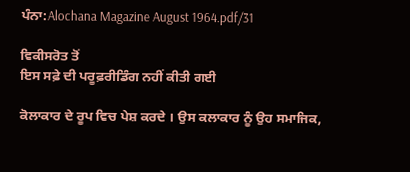ਪੰਨਾ:Alochana Magazine August 1964.pdf/31

ਵਿਕੀਸਰੋਤ ਤੋਂ
ਇਸ ਸਫ਼ੇ ਦੀ ਪਰੂਫ਼ਰੀਡਿੰਗ ਨਹੀਂ ਕੀਤੀ ਗਈ

ਕੋਲਾਕਾਰ ਦੇ ਰੂਪ ਵਿਚ ਪੇਸ਼ ਕਰਦੇ । ਉਸ ਕਲਾਕਾਰ ਨੂੰ ਉਹ ਸਮਾਜਿਕ,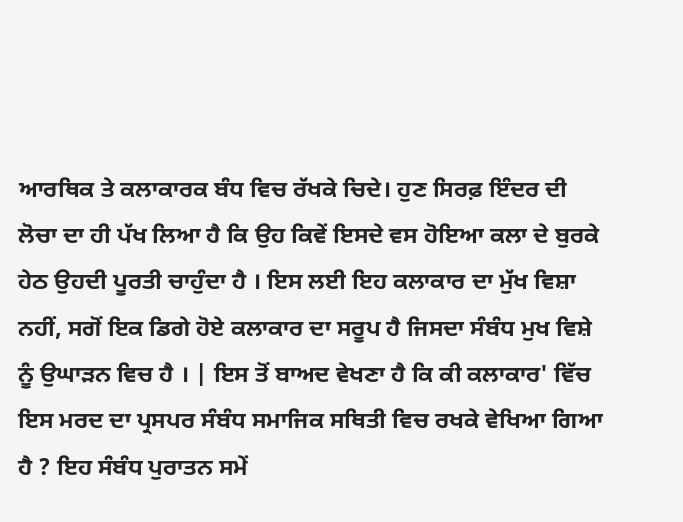ਆਰਥਿਕ ਤੇ ਕਲਾਕਾਰਕ ਬੰਧ ਵਿਚ ਰੱਖਕੇ ਚਿਦੇ। ਹੁਣ ਸਿਰਫ਼ ਇੰਦਰ ਦੀ ਲੋਚਾ ਦਾ ਹੀ ਪੱਖ ਲਿਆ ਹੈ ਕਿ ਉਹ ਕਿਵੇਂ ਇਸਦੇ ਵਸ ਹੋਇਆ ਕਲਾ ਦੇ ਬੁਰਕੇ ਹੇਠ ਉਹਦੀ ਪੂਰਤੀ ਚਾਹੁੰਦਾ ਹੈ । ਇਸ ਲਈ ਇਹ ਕਲਾਕਾਰ ਦਾ ਮੁੱਖ ਵਿਸ਼ਾ ਨਹੀਂ, ਸਗੋਂ ਇਕ ਡਿਗੇ ਹੋਏ ਕਲਾਕਾਰ ਦਾ ਸਰੂਪ ਹੈ ਜਿਸਦਾ ਸੰਬੰਧ ਮੁਖ ਵਿਸ਼ੇ ਨੂੰ ਉਘਾੜਨ ਵਿਚ ਹੈ । | ਇਸ ਤੋਂ ਬਾਅਦ ਵੇਖਣਾ ਹੈ ਕਿ ਕੀ ਕਲਾਕਾਰ' ਵਿੱਚ ਇਸ ਮਰਦ ਦਾ ਪ੍ਰਸਪਰ ਸੰਬੰਧ ਸਮਾਜਿਕ ਸਥਿਤੀ ਵਿਚ ਰਖਕੇ ਵੇਖਿਆ ਗਿਆ ਹੈ ? ਇਹ ਸੰਬੰਧ ਪੁਰਾਤਨ ਸਮੇਂ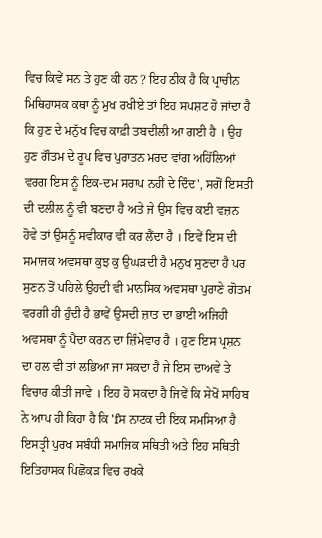ਵਿਚ ਕਿਵੇਂ ਸਨ ਤੇ ਹੁਣ ਕੀ ਹਨ ? ਇਹ ਠੀਕ ਹੈ ਕਿ ਪ੍ਰਾਚੀਨ ਮਿਥਿਹਾਸਕ ਕਥਾ ਨੂੰ ਮੁਖ ਰਖੀਏ ਤਾਂ ਇਹ ਸਪਸ਼ਟ ਹੋ ਜਾਂਦਾ ਹੈ ਕਿ ਹੁਣ ਦੇ ਮਨੁੱਖ ਵਿਚ ਕਾਫ਼ੀ ਤਬਦੀਲੀ ਆ ਗਈ ਹੈ । ਉਹ ਹੁਣ ਗੌਤਮ ਦੇ ਰੂਪ ਵਿਚ ਪੁਰਾਤਨ ਮਰਦ ਵਾਂਗ ਅਹਿੱਲਿਆਂ ਵਰਗ ਇਸ ਨੂੰ ਇਕ-ਦਮ ਸਰਾਪ ਨਹੀਂ ਦੇ ਦਿੰਦ', ਸਗੋਂ ਇਸਤੀ ਦੀ ਦਲੀਲ ਨੂੰ ਵੀ ਬਣਦਾ ਹੈ ਅਤੇ ਜੇ ਉਸ ਵਿਚ ਕਈ ਵਜ਼ਨ ਹੋਵੇ ਤਾਂ ਉਸਨੂੰ ਸਵੀਕਾਰ ਵੀ ਕਰ ਲੈਂਦਾ ਹੈ । ਇਵੇਂ ਇਸ ਦੀ ਸਮਾਜਕ ਅਵਸਥਾ ਕੁਝ ਕੁ ਉਘੜਦੀ ਹੈ ਮਨੁਖ ਸੁਣਦਾ ਹੈ ਪਰ ਸੁਣਨ ਤੋਂ ਪਹਿਲੇ ਉਹਦੀ ਵੀ ਮਾਨਸਿਕ ਅਵਸਥਾ ਪੁਰਾਣੇ ਗੋਤਮ ਵਰਗੀ ਹੀ ਹੁੰਦੀ ਹੈ ਭਾਵੇਂ ਉਸਦੀ ਜ਼ਾਤ ਦਾ ਭਾਈ ਅਜਿਹੀ ਅਵਸਥਾ ਨੂੰ ਪੈਦਾ ਕਰਨ ਦਾ ਜ਼ਿੰਮੇਵਾਰ ਹੈ । ਹੁਣ ਇਸ ਪ੍ਰਸ਼ਨ ਦਾ ਹਲ ਵੀ ਤਾਂ ਲਭਿਆ ਜਾ ਸਕਦਾ ਹੈ ਜੇ ਇਸ ਦਾਅਵੇ ਤੇ ਵਿਚਾਰ ਕੀਤੀ ਜਾਵੇ । ਇਹ ਹੋ ਸਕਦਾ ਹੈ ਜਿਵੇਂ ਕਿ ਸੇਖੋਂ ਸਾਹਿਬ ਨੇ ਆਪ ਹੀ ਕਿਹਾ ਹੈ ਕਿ 'fਸ ਨਾਟਕ ਦੀ ਇਕ ਸਮਸਿਆ ਹੈ ਇਸਤ੍ਰੀ ਪੁਰਖ ਸਬੰਧੀ ਸਮਾਜਿਕ ਸਥਿਤੀ ਅਤੇ ਇਹ ਸਥਿਤੀ ਇਤਿਹਾਸਕ ਪਿਛੋਕੜ ਵਿਚ ਰਖਕੇ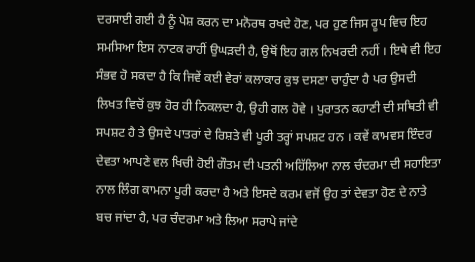ਦਰਸਾਈ ਗਈ ਹੈ ਨੂੰ ਪੇਸ਼ ਕਰਨ ਦਾ ਮਨੋਰਥ ਰਖਦੇ ਹੋਣ, ਪਰ ਹੁਣ ਜਿਸ ਰੂਪ ਵਿਚ ਇਹ ਸਮਸਿਆ ਇਸ ਨਾਟਕ ਰਾਹੀਂ ਉਘੜਦੀ ਹੈ, ਉਥੋਂ ਇਹ ਗਲ ਨਿਖਰਦੀ ਨਹੀਂ । ਇਥੇ ਵੀ ਇਹ ਸੰਭਵ ਹੋ ਸਕਦਾ ਹੈ ਕਿ ਜਿਵੇਂ ਕਈ ਵੇਰਾਂ ਕਲਾਕਾਰ ਕੁਝ ਦਸਣਾ ਚਾਹੁੰਦਾ ਹੈ ਪਰ ਉਸਦੀ ਲਿਖਤ ਵਿਚੋਂ ਕੁਝ ਹੋਰ ਹੀ ਨਿਕਲਦਾ ਹੈ, ਉਹੀ ਗਲ ਹੋਵੇ । ਪੁਰਾਤਨ ਕਹਾਣੀ ਦੀ ਸਥਿਤੀ ਵੀ ਸਪਸ਼ਟ ਹੈ ਤੇ ਉਸਦੇ ਪਾਤਰਾਂ ਦੇ ਰਿਸ਼ਤੇ ਵੀ ਪੂਰੀ ਤਰ੍ਹਾਂ ਸਪਸ਼ਟ ਹਨ । ਕਵੇਂ ਕਾਮਵਸ ਇੰਦਰ ਦੇਵਤਾ ਆਪਣੇ ਵਲ ਖਿਚੀ ਹੋਈ ਗੌਤਮ ਦੀ ਪਤਨੀ ਅਹਿੱਲਿਆ ਨਾਲ ਚੰਦਰਮਾ ਦੀ ਸਹਾਇਤਾ ਨਾਲ ਲਿੰਗ ਕਾਮਨਾ ਪੂਰੀ ਕਰਦਾ ਹੈ ਅਤੇ ਇਸਦੇ ਕਰਮ ਵਜੋਂ ਉਹ ਤਾਂ ਦੇਵਤਾ ਹੋਣ ਦੇ ਨਾਤੇ ਬਚ ਜਾਂਦਾ ਹੈ, ਪਰ ਚੰਦਰਮਾ ਅਤੇ ਲਿਆ ਸਰਾਪੇ ਜਾਂਦੇ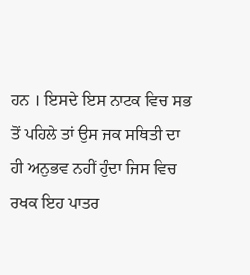ਹਨ । ਇਸਦੇ ਇਸ ਨਾਟਕ ਵਿਚ ਸਭ ਤੋਂ ਪਹਿਲੇ ਤਾਂ ਉਸ ਜਕ ਸਥਿਤੀ ਦਾ ਹੀ ਅਨੁਭਵ ਨਹੀਂ ਹੁੰਦਾ ਜਿਸ ਵਿਚ ਰਖਕ ਇਹ ਪਾਤਰ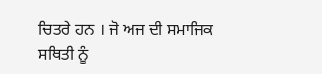ਚਿਤਰੇ ਹਨ । ਜੋ ਅਜ ਦੀ ਸਮਾਜਿਕ ਸਥਿਤੀ ਨੂੰ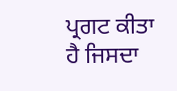ਪ੍ਰਗਟ ਕੀਤਾ ਹੈ ਜਿਸਦਾ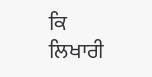ਕਿ ਲਿਖਾਰੀ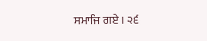ਸਮਾਜਿ ਗਏ । ੨੬